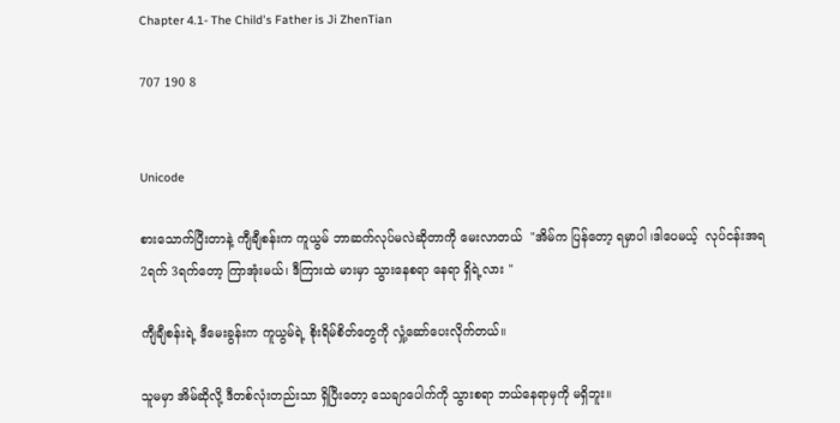Chapter 4.1- The Child's Father is Ji ZhenTian

707 190 8


Unicode

စားသောက်ပြီးတာနဲ့ ကျီချီစန်းက ကူယွမ် ဘာဆက်လုပ်မလဲဆိုတာကို မေးလာတယ်  "အိမ်က ပြန်တော့ ရမှာပါ ၊ဒါပေမယ့်  လုပ်ငန်းအရ 2ရက် 3ရက်တော့ ကြာအုံးမယ်၊ ဒီကြားထဲ မားမှာ သွားနေစရာ နေရာ ရှိရဲ့လား "

ကျီချီစန်းရဲ့ ဒီမေးခွန်းက ကူယွမ်ရဲ့ စိုးရိမ်စိတ်တွေကို လှုံ့ဆော်ပေးလိုက်တယ်။

သူမမှာ အိမ်ဆိုလို့ ဒီတစ်လုံးတည်းသာ ရှိပြီးတော့ သေချာပေါက်ကို သွားစရာ ဘယ်နေရာမှကို မရှိဘူး။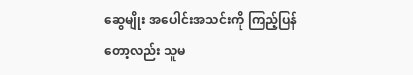ဆွေမျိုး အပေါင်းအသင်းကို ကြည့်ပြန်တော့လည်း သူမ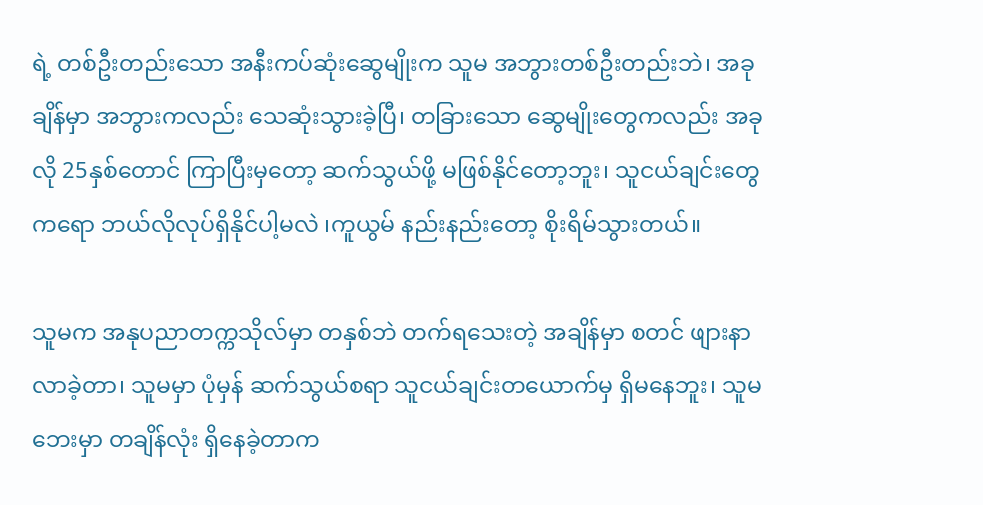ရဲ့ တစ်ဦးတည်းသော အနီးကပ်ဆုံးဆွေမျိုးက သူမ အဘွားတစ်ဦးတည်းဘဲ၊ အခုချိန်မှာ အဘွားကလည်း သေဆုံးသွားခဲ့ပြီ၊ တခြားသော ဆွေမျိုးတွေကလည်း အခုလို 25နှစ်တောင် ကြာပြီးမှတော့ ဆက်သွယ်ဖို့ မဖြစ်နိုင်တော့ဘူး၊ သူငယ်ချင်းတွေကရော ဘယ်လိုလုပ်ရှိနိုင်ပါ့မလဲ ၊ကူယွမ် နည်းနည်းတော့ စိုးရိမ်သွားတယ်။

သူမက အနုပညာတက္ကသိုလ်မှာ တနှစ်ဘဲ တက်ရသေးတဲ့ အချိန်မှာ စတင် ဖျားနာလာခဲ့တာ၊ သူမမှာ ပုံမှန် ဆက်သွယ်စရာ သူငယ်ချင်းတယောက်မှ ရှိမနေဘူး၊ သူမဘေးမှာ တချိန်လုံး ရှိနေခဲ့တာက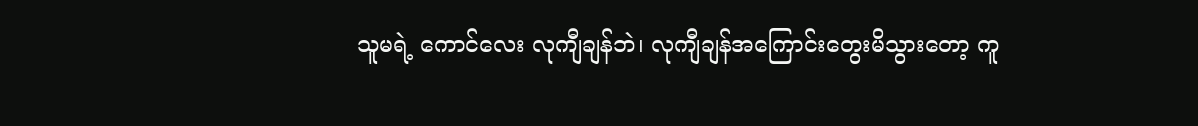သူမရဲ့ ကောင်လေး လုကျီချန်ဘဲ၊ လုကျီချန်အကြောင်းတွေးမိသွားတော့ ကူ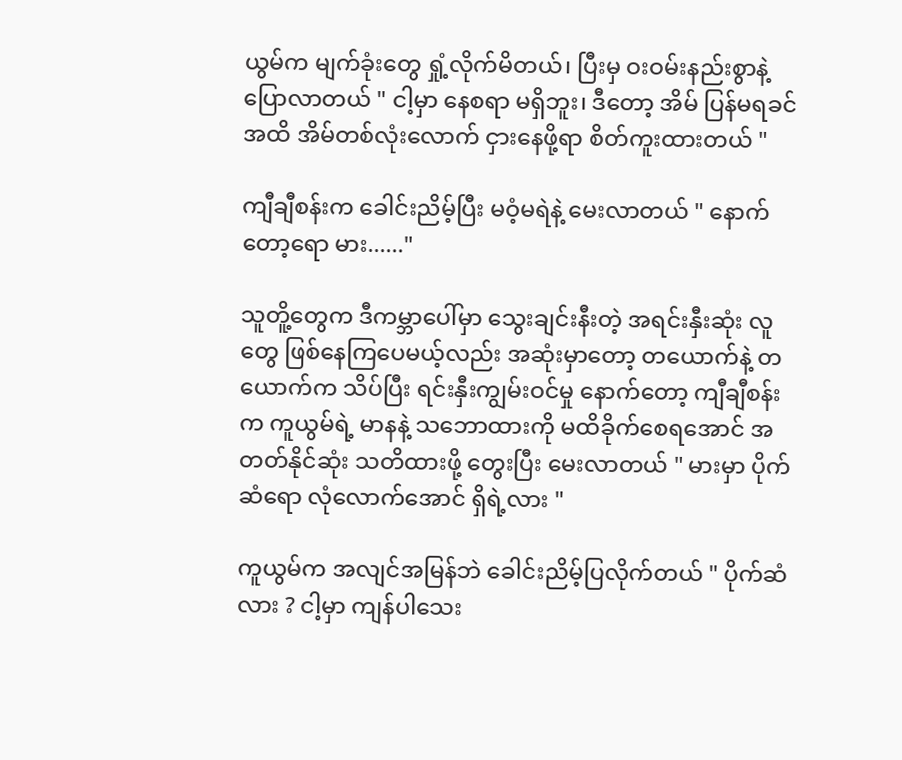ယွမ်က မျက်ခုံးတွေ ရှုံ့လိုက်မိတယ်၊ ပြီးမှ ဝးဝမ်းနည်းစွာနဲ့ ပြောလာတယ် " ငါ့မှာ နေစရာ မရှိဘူး၊ ဒီတော့ အိမ် ပြန်မရခင်အထိ အိမ်တစ်လုံးလောက် ငှားနေဖို့ရာ စိတ်ကူးထားတယ် "

ကျီချီစန်းက ခေါင်းညိမ့်ပြီး မဝံ့မရဲနဲ့ မေးလာတယ် " နောက်တော့ရော မား......"

သူတိူ့တွေက ဒီကမ္ဘာပေါ်မှာ သွေးချင်းနီးတဲ့ အရင်းနှီးဆုံး လူတွေ ဖြစ်နေကြပေမယ့်လည်း အဆုံးမှာတော့ တယောက်နဲ့ တယောက်က သိပ်ပြီး ရင်းနှီးကျွမ်းဝင်မှု နောက်တော့ ကျီချီစန်းက ကူယွမ်ရဲ့ မာနနဲ့ သဘောထားကို မထိခိုက်စေရအောင် အတတ်နိုင်ဆုံး သတိထားဖို့ တွေးပြီး မေးလာတယ် " မားမှာ ပိုက်ဆံရော လုံလောက်အောင် ရှိရဲ့လား "

ကူယွမ်က အလျင်အမြန်ဘဲ ခေါင်းညိမ့်ပြလိုက်တယ် " ပိုက်ဆံလား ? ငါ့မှာ ကျန်ပါသေး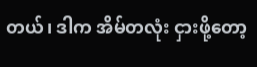တယ်၊ ဒါက အိမ်တလုံး ငှားဖို့တော့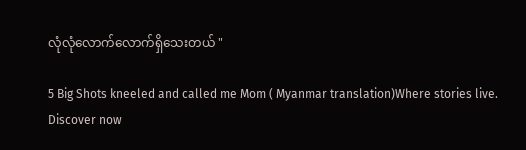လုံလုံလောက်လောက်ရှိသေးတယ် "

5 Big Shots kneeled and called me Mom ( Myanmar translation)Where stories live. Discover now